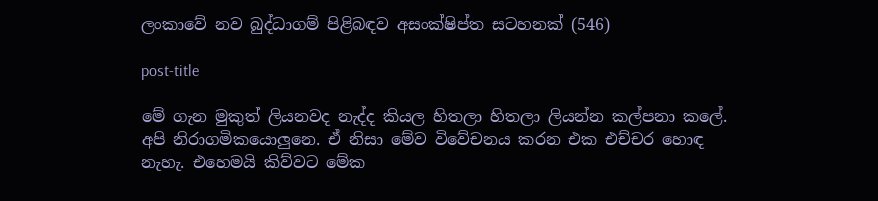ලංකාවේ නව බුද්ධාගම් පිළිබඳව අසංක්ෂිප්ත සටහනක් (546)

post-title

මේ ගැන මුකුත් ලියනවද නැද්ද කියල හිතලා හිතලා ලියන්න කල්පනා කලේ. අපි නිරාගමිකයොලුනෙ. ඒ නිසා මේව විවේචනය කරන එක එච්චර හොඳ නැහැ. එහෙමයි කිව්වට මේක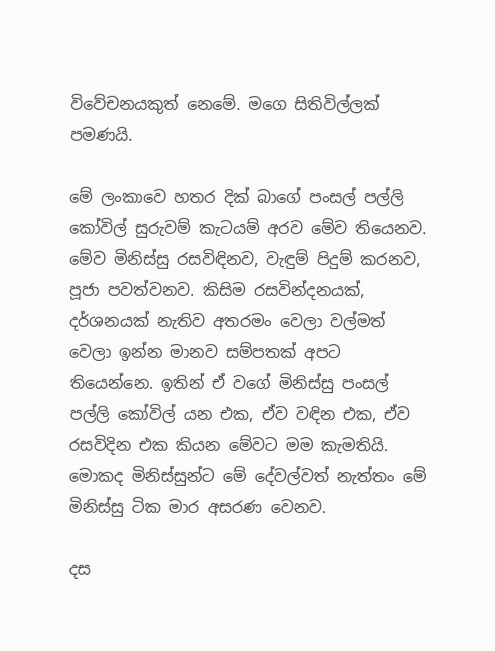විවේචනයකුත් නෙමේ. මගෙ සිතිවිල්ලක් පමණයි.

මේ ලංකාවෙ හතර දික් බාගේ පංසල් පල්ලි කෝවිල් සුරුවම් කැටයම් අරව මේව තියෙනව. මේව මිනිස්සු රසවිඳිනව, වැඳුම් පිදුම් කරනව, පූජා පවත්වනව. කිසිම රසවින්දනයක්, දර්ශනයක් නැතිව අතරමං වෙලා වල්මත් වෙලා ඉන්න මානව සම්පතක් අපට තියෙන්නෙ. ඉතින් ඒ වගේ මිනිස්සු පංසල් පල්ලි කෝවිල් යන එක, ඒව වඳින එක, ඒව රසවිදින එක කියන මේවට මම කැමතියි. මොකද මිනිස්සුන්ට මේ දේවල්වත් නැත්තං මේ මිනිස්සු ටික මාර අසරණ වෙනව.

දස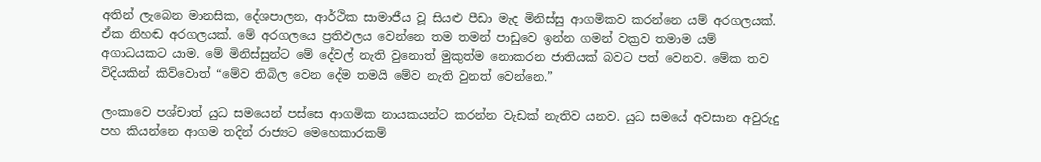අතින් ලැබෙන මානසික, දේශපාලන, ආර්ථික සාමාජීය වූ සියළු පීඩා මැද මිනිස්සු ආගමිකව කරන්නෙ යම් අරගලයක්. ඒක නිහඬ අරගලයක්. මේ අරගලයෙ ප්‍රතිඵලය වෙන්නෙ තම තමන් පාඩුවෙ ඉන්න ගමන් වක්‍රව තමාම යම් අගාධයකට යාම. මේ මිනිස්සුන්ට මේ දේවල් නැති වුනොත් මුකුත්ම නොකරන ජාතියක් බවට පත් වෙනව. මේක තව විදියකින් කිව්වොත් “මේව තිබිල වෙන දේම තමයි මේව නැති වුනත් වෙන්නෙ.”

ලංකාවෙ පශ්චාත් යුධ සමයෙන් පස්සෙ ආගමික නායකයන්ට කරන්න වැඩක් නැතිව යනව. යුධ සමයේ අවසාන අවුරුදු පහ කියන්නෙ ආගම තදින් රාජ්‍යට මෙහෙකාරකම්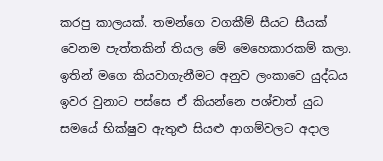කරපු කාලයක්. තමන්ගෙ වගකීම් සීයට සීයක් වෙනම පැත්තකින් තියල මේ මෙහෙකාරකම් කලා. ඉතින් මගෙ කියවාගැනීමට අනුව ලංකාවෙ යුද්ධය ඉවර වුනාට පස්සෙ ඒ කියන්නෙ පශ්චාත් යුධ සමයේ භික්ෂුව ඇතුළු සියළු ආගම්වලට අදාල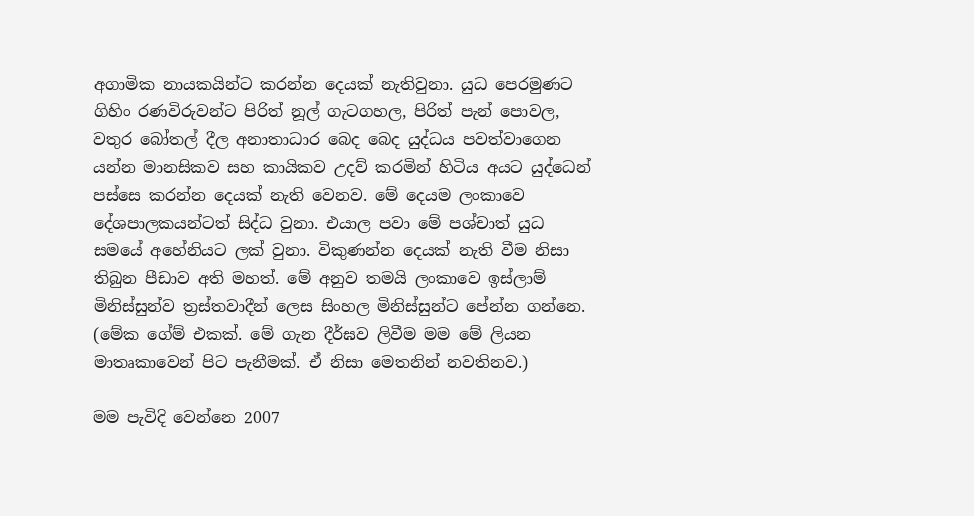අගාමික නායකයින්ට කරන්න දෙයක් නැතිවුනා. යුධ පෙරමුණට ගිහිං රණවිරුවන්ට පිරිත් නූල් ගැටගහල, පිරිත් පැන් පොවල, වතුර බෝතල් දීල අනාතාධාර බෙද බෙද යුද්ධය පවත්වාගෙන යන්න මානසිකව සහ කායිකව උදව් කරමින් හිටිය අයට යුද්ධෙන් පස්සෙ කරන්න දෙයක් නැති වෙනව. මේ දෙයම ලංකාවෙ දේශපාලකයන්ටත් සිද්ධ වුනා. එයාල පවා මේ පශ්චාත් යුධ සමයේ අහේනියට ලක් වුනා. විකුණන්න දෙයක් නැති වීම නිසා තිබුන පීඩාව අති මහත්. මේ අනුව තමයි ලංකාවෙ ඉස්ලාම් මිනිස්සුන්ව ත්‍රස්තවාදීන් ලෙස සිංහල මිනිස්සුන්ට පේන්න ගන්නෙ. (මේක ගේම් එකක්. මේ ගැන දීර්ඝව ලිවීම මම මේ ලියන මාතෘකාවෙන් පිට පැනීමක්. ඒ නිසා මෙතනින් නවතිනව.)

මම පැවිදි වෙන්නෙ 2007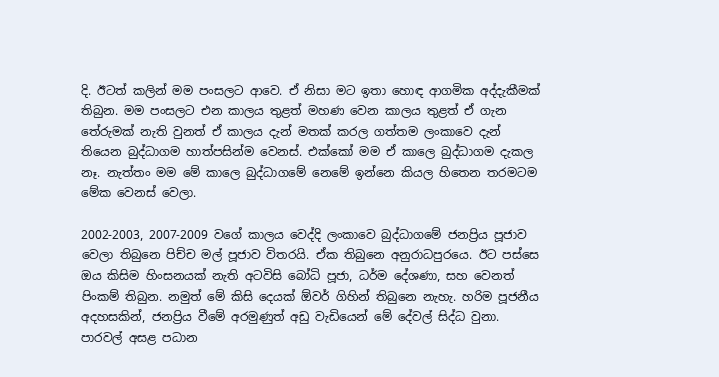දි. ඊටත් කලින් මම පංසලට ආවෙ. ඒ නිසා මට ඉතා හොඳ ආගමික අද්දැකීමක් තිබුන. මම පංසලට එන කාලය තුළත් මහණ වෙන කාලය තුළත් ඒ ගැන තේරුමක් නැති වුනත් ඒ කාලය දැන් මතක් කරල ගත්තම ලංකාවෙ දැන් තියෙන බුද්ධාගම හාත්පසින්ම වෙනස්. එක්කෝ මම ඒ කාලෙ බුද්ධාගම දැකල නෑ. නැත්තං මම මේ කාලෙ බුද්ධාගමේ නෙමේ ඉන්නෙ කියල හිතෙන තරමටම මේක වෙනස් වෙලා.

2002-2003, 2007-2009 වගේ කාලය වෙද්දි ලංකාවෙ බුද්ධාගමේ ජනප්‍රිය පූජාව වෙලා තිබුනෙ පිච්ච මල් පූජාව විතරයි. ඒක තිබුනෙ අනුරාධපුරයෙ. ඊට පස්සෙ ඔය කිසිම හිංසනයක් නැති අටවිසි බෝධි පූජා, ධර්ම දේශණා, සහ වෙනත් පිංකම් තිබුන. නමුත් මේ කිසි දෙයක් ඕවර් ගිහින් තිබුනෙ නැහැ. හරිම පූජනීය අදහසකින්, ජනප්‍රිය වීමේ අරමුණුත් අඩු වැඩියෙන් මේ දේවල් සිද්ධ වුනා. පාරවල් අසළ පධාන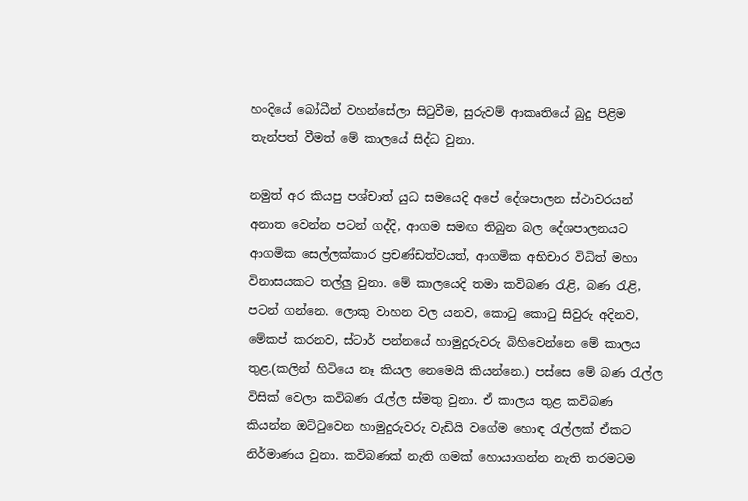හංදියේ බෝධීන් වහන්සේලා සිටුවීම, සුරුවම් ආකෘතියේ බුදු පිළිම තැන්පත් වීමත් මේ කාලයේ සිද්ධ වුනා.

නමුත් අර කියපු පශ්චාත් යුධ සමයෙදි අපේ දේශපාලන ස්ථාවරයන් අනාත වෙන්න පටන් ගද්දි, ආගම සමඟ තිබුන බල දේශපාලනයට ආගමික සෙල්ලක්කාර ප්‍රචණ්ඩත්වයත්, ආගමික අභිචාර විධිත් මහා විනාසයකට තල්ලු වුනා. මේ කාලයෙදි තමා කවිබණ රැළි, බණ රැළි, පටන් ගන්නෙ. ලොකු වාහන වල යනව, කොටු කොටු සිවුරු අදිනව, මේකප් කරනව, ස්ටාර් පන්නයේ හාමුදුරුවරු බිහිවෙන්නෙ මේ කාලය තුළ.(කලින් හිටියෙ නෑ කියල නෙමෙයි කියන්නෙ.) පස්සෙ මේ බණ රැල්ල විසික් වෙලා කවිබණ රැල්ල ස්මතු වුනා. ඒ කාලය තුළ කවිබණ කියන්න ඔට්ටුවෙන හාමුදුරුවරු වැඩියි වගේම හොඳ රැල්ලක් ඒකට නිර්මාණය වුනා. කවිබණක් නැති ගමක් හොයාගන්න නැති තරමටම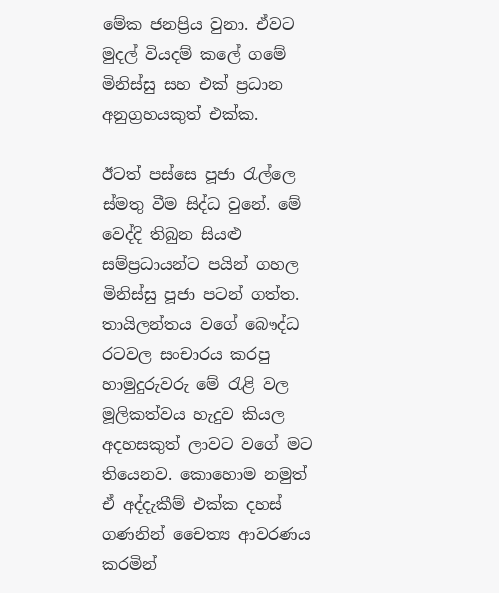මේක ජනප්‍රිය වුනා. ඒවට මුදල් වියදම් කලේ ගමේ මිනිස්සු සහ එක් ප්‍රධාන අනුග්‍රහයකුත් එක්ක.

ඊටත් පස්සෙ පූජා රැල්ලෙ ස්මතු වීම සිද්ධ වුනේ. මේ වෙද්දි තිබුන සියළු සම්ප්‍රධායන්ට පයින් ගහල මිනිස්සු පූජා පටන් ගත්ත. තායිලන්තය වගේ බෞද්ධ රටවල සංචාරය කරපු හාමුදුරුවරු මේ රැළි වල මූලිකත්වය හැදුව කියල අදහසකුත් ලාවට වගේ මට තියෙනව. කොහොම නමුත් ඒ අද්දැකීම් එක්ක දහස් ගණනින් චෛත්‍ය ආවරණය කරමින්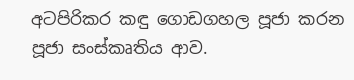අටපිරිකර කඳු ගොඩගහල පූජා කරන පූජා සංස්කෘතිය ආව.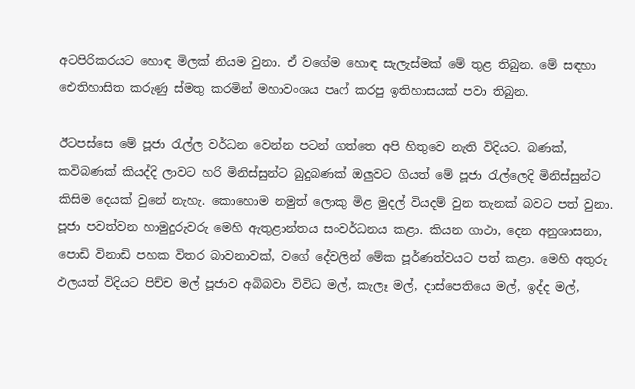අටපිරිකරයට හොඳ මිලක් නියම වුනා. ඒ වගේම හොඳ සැලැස්මක් මේ තුළ තිබුන. මේ සඳහා ඓතිහාසිත කරුණු ස්මතු කරමින් මහාවංශය පෘෆ් කරපු ඉතිහාසයක් පවා තිබුන.

ඊටපස්සෙ මේ පූජා රැල්ල වර්ධන වෙන්න පටන් ගත්තෙ අපි හිතුවෙ නැති විදියට. බණක්, කවිබණක් කියද්දි ලාවට හරි මිනිස්සුන්ට බුදුබණක් ඔලුවට ගියත් මේ පූජා රැල්ලෙදි මිනිස්සුන්ට කිසිම දෙයක් වුනේ නැහැ. කොහොම නමුත් ලොකු මිළ මුදල් වියදම් වුන තැනක් බවට පත් වුනා. පූජා පවත්වන හාමුදුරුවරු මෙහි ඇතුළාන්තය සංවර්ධනය කළා. කියන ගාථා, දෙන අනුශාසනා, පොඩි විනාඩි පහක විතර බාවනාවක්, වගේ දේවලින් මේක පූර්ණත්වයට පත් කළා. මෙහි අතුරු ඵලයත් විදියට පිච්ච මල් පූජාව අබිබවා විවිධ මල්, කැලෑ මල්, දාස්පෙතියෙ මල්, ඉද්ද මල්,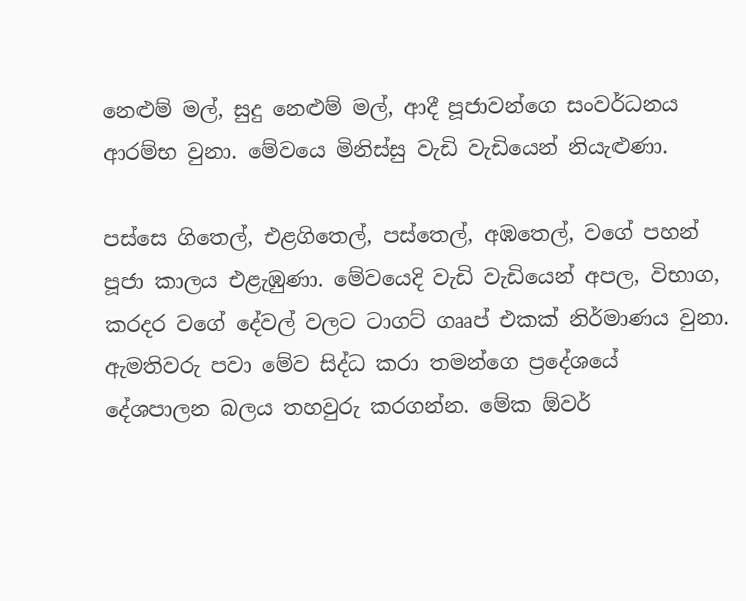නෙළුම් මල්, සුදු නෙළුම් මල්, ආදී පූජාවන්ගෙ සංවර්ධනය ආරම්භ වුනා. මේවයෙ මිනිස්සු වැඩි වැඩියෙන් නියැළුණා.

පස්සෙ ගිතෙල්, එළගිතෙල්, පස්තෙල්, අඹතෙල්, වගේ පහන් පූජා කාලය එළැඹුණා. මේවයෙදි වැඩි වැඩියෙන් අපල, විභාග, කරදර වගේ දේවල් වලට ටාගට් ගෲප් එකක් නිර්මාණය වුනා. ඇමතිවරු පවා මේව සිද්ධ කරා තමන්ගෙ ප්‍රදේශයේ දේශපාලන බලය තහවුරු කරගන්න. මේක ඕවර්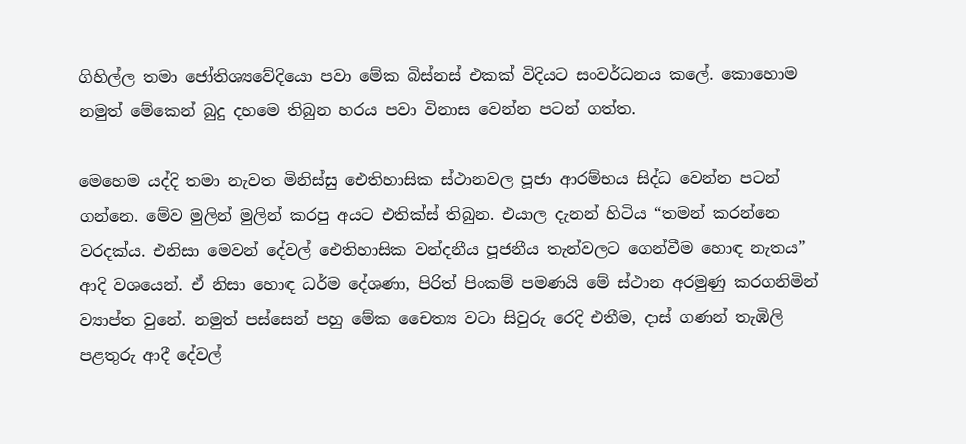ගිහිල්ල තමා ජෝතිශ්‍යවේදියො පවා මේක බිස්නස් එකක් විදියට සංවර්ධනය කලේ. කොහොම නමුත් මේකෙන් බුදු දහමෙ තිබුන හරය පවා විනාස වෙන්න පටන් ගත්ත.

මෙහෙම යද්දි තමා නැවත මිනිස්සු ඓතිහාසික ස්ථානවල පූජා ආරම්භය සිද්ධ වෙන්න පටන් ගන්නෙ. මේව මුලින් මුලින් කරපු අයට එතික්ස් තිබුන. එයාල දැනන් හිටිය “තමන් කරන්නෙ වරදක්ය. එනිසා මෙවන් දේවල් ඓතිහාසික වන්දනීය පූජනීය තැන්වලට ගෙන්වීම හොඳ නැතය” ආදි වශයෙන්. ඒ නිසා හොඳ ධර්ම දේශණා, පිරිත් පිංකම් පමණයි මේ ස්ථාන අරමුණු කරගනිමින් ව්‍යාප්ත වුනේ. නමුත් පස්සෙන් පහු මේක චෛත්‍ය වටා සිවුරු රෙදි එතීම, දාස් ගණන් තැඹිලි පළතුරු ආදී දේවල්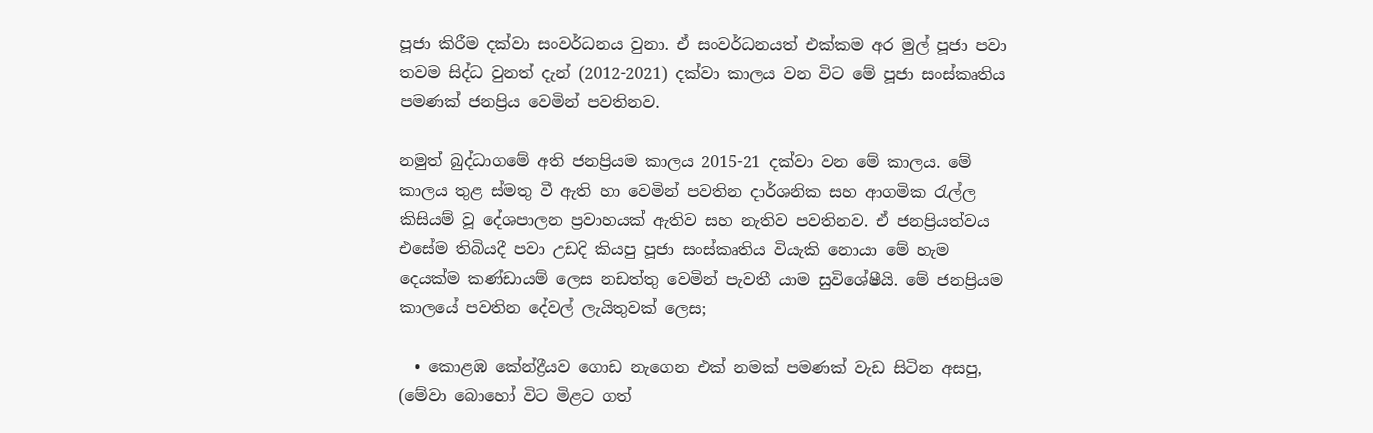පූජා කිරීම දක්වා සංවර්ධනය වුනා. ඒ සංවර්ධනයත් එක්කම අර මුල් පූජා පවා තවම සිද්ධ වුනත් දැන් (2012-2021) දක්වා කාලය වන විට මේ පූජා සංස්කෘතිය පමණක් ජනප්‍රිය වෙමින් පවතිනව.

නමුත් බුද්ධාගමේ අති ජනප්‍රියම කාලය 2015-21 දක්වා වන මේ කාලය. මේ කාලය තුළ ස්මතු වී ඇති හා වෙමින් පවතින දාර්ශනික සහ ආගමික රැල්ල කිසියම් වූ දේශපාලන ප්‍රවාහයක් ඇතිව සහ නැතිව පවතිනව. ඒ ජනප්‍රියත්වය එසේම තිබියදී පවා උඩදි කියපු පූජා සංස්කෘතිය වියැකි නොයා මේ හැම දෙයක්ම කණ්ඩායම් ලෙස නඩත්තු වෙමින් පැවතී යාම සුවිශේෂීයි. මේ ජනප්‍රියම කාලයේ පවතින දේවල් ලැයිතුවක් ලෙස;

  • කොළඹ කේන්ද්‍රීයව ගොඩ නැගෙන එක් නමක් පමණක් වැඩ සිටින අසපු, (මේවා බොහෝ විට මිළට ගත්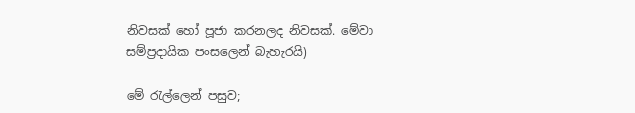නිවසක් හෝ පූජා කරනලද නිවසක්. මේවා සම්ප්‍රදායික පංසලෙන් බැහැරයි)

මේ රැල්ලෙන් පසුව;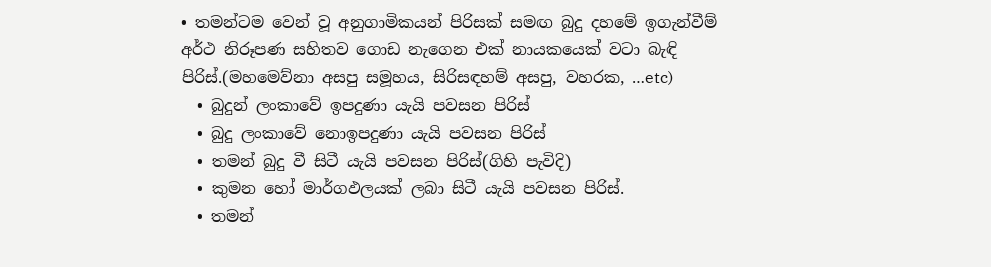• තමන්ටම වෙන් වූ අනුගාමිකයන් පිරිසක් සමඟ බුදු දහමේ ඉගැන්වීම් අර්ථ නිරූපණ සහිතව ගොඩ නැගෙන එක් නායකයෙක් වටා බැඳි පිරිස්.(මහමෙව්නා අසපු සමූහය, සිරිසඳහම් අසපු, වහරක, …etc)
  • බුදුන් ලංකාවේ ඉපදුණා යැයි පවසන පිරිස්
  • බුදු ලංකාවේ නොඉපදුණා යැයි පවසන පිරිස්
  • තමන් බුදු වී සිටී යැයි පවසන පිරිස්(ගිහි පැවිදි)
  • කුමන හෝ මාර්ගඵලයක් ලබා සිටී යැයි පවසන පිරිස්.
  • තමන්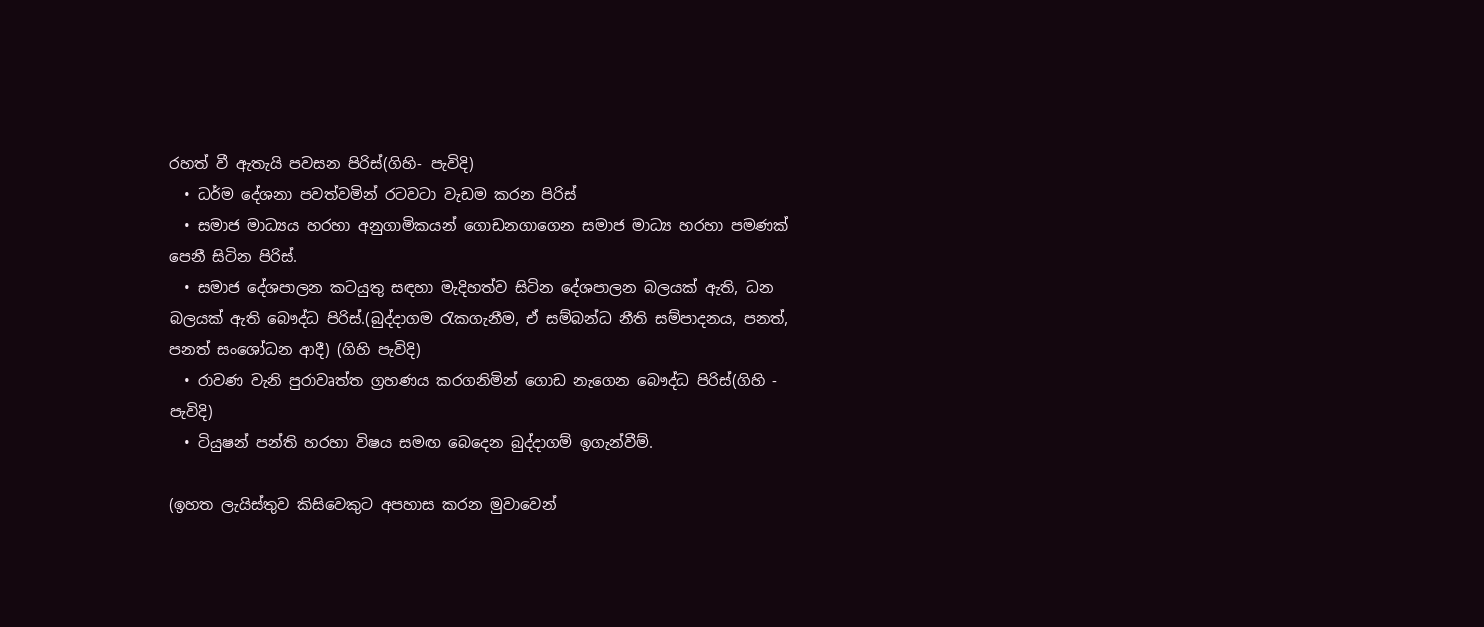රහත් වී ඇතැයි පවසන පිරිස්(ගිහි- පැවිදි)
  • ධර්ම දේශනා පවත්වමින් රටවටා වැඩම කරන පිරිස්
  • සමාජ මාධ්‍යය හරහා අනුගාමිකයන් ගොඩනගාගෙන සමාජ මාධ්‍ය හරහා පමණක් පෙනී සිටින පිරිස්.
  • සමාජ දේශපාලන කටයුතු සඳහා මැදිහත්ව සිටින දේශපාලන බලයක් ඇති, ධන බලයක් ඇති බෞද්ධ පිරිස්.(බුද්දාගම රැකගැනීම, ඒ සම්බන්ධ නීති සම්පාදනය, පනත්, පනත් සංශෝධන ආදී) (ගිහි පැවිදි)
  • රාවණ වැනි පුරාවෘත්ත ග්‍රහණය කරගනිමින් ගොඩ නැගෙන බෞද්ධ පිරිස්(ගිහි - පැවිදි)
  • ටියුෂන් පන්ති හරහා විෂය සමඟ බෙදෙන බුද්දාගම් ඉගැන්වීම්.

(ඉහත ලැයිස්තුව කිසිවෙකුට අපහාස කරන මුවාවෙන්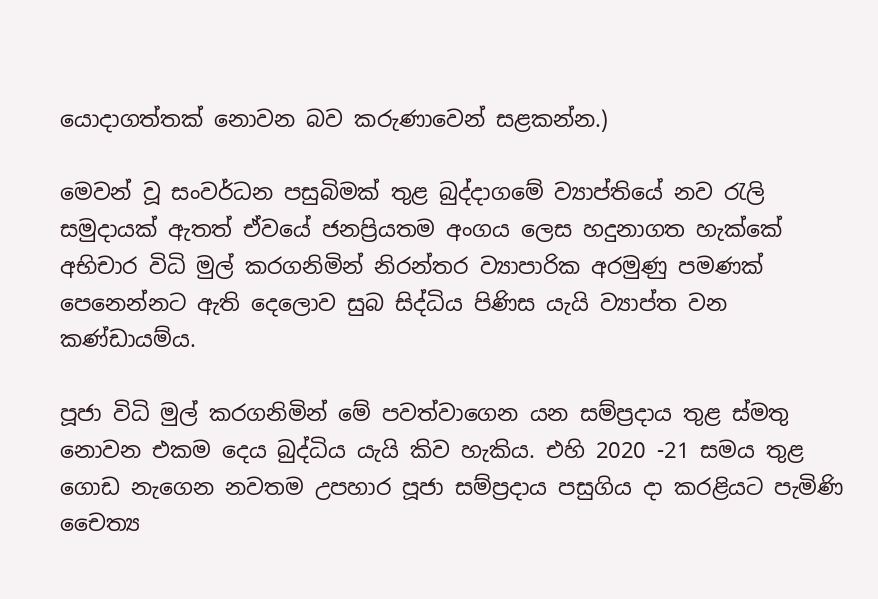යොදාගත්තක් නොවන බව කරුණාවෙන් සළකන්න.)

මෙවන් වූ සංවර්ධන පසුබිමක් තුළ බුද්දාගමේ ව්‍යාප්තියේ නව රැලි සමුදායක් ඇතත් ඒවයේ ජනප්‍රියතම අංගය ලෙස හදුනාගත හැක්කේ අභිචාර විධි මුල් කරගනිමින් නිරන්තර ව්‍යාපාරික අරමුණු පමණක් පෙනෙන්නට ඇති දෙලොව සුබ සිද්ධිය පිණිස යැයි ව්‍යාප්ත වන කණ්ඩායම්ය.

පූජා විධි මුල් කරගනිමින් මේ පවත්වාගෙන යන සම්ප්‍රදාය තුළ ස්මතු නොවන එකම දෙය බුද්ධිය යැයි කිව හැකිය. එහි 2020 -21 සමය තුළ ගොඩ නැගෙන නවතම උපහාර පූජා සම්ප්‍රදාය පසුගිය දා කරළියට පැමිණි චෛත්‍ය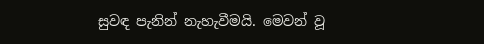සුවඳ පැනින් නැහැවීමයි. මෙවන් වූ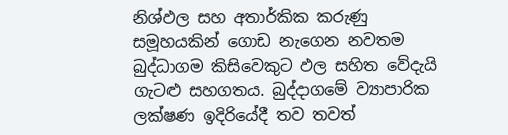නිශ්ඵල සහ අතාර්කික කරුණු සමූහයකින් ගොඩ නැගෙන නවතම බුද්ධාගම කිසිවෙකුට ඵල සහිත වේදැයි ගැටළු සහගතය. බුද්දාගමේ ව්‍යාපාරික ලක්ෂණ ඉදිරියේදී තව තවත්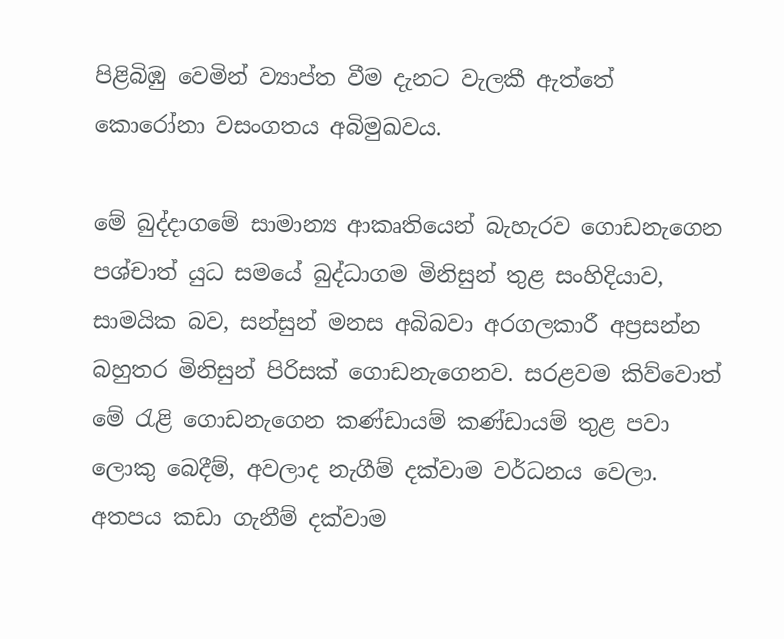පිළිබිඹු වෙමින් ව්‍යාප්ත වීම දැනට වැලකී ඇත්තේ කොරෝනා වසංගතය අබිමුඛවය.

මේ බුද්දාගමේ සාමාන්‍ය ආකෘතියෙන් බැහැරව ගොඩනැගෙන පශ්චාත් යුධ සමයේ බුද්ධාගම මිනිසුන් තුළ සංහිදියාව, සාමයික බව, සන්සුන් මනස අබිබවා අරගලකාරී අප්‍රසන්න බහුතර මිනිසුන් පිරිසක් ගොඩනැගෙනව. සරළවම කිව්වොත් මේ රැළි ගොඩනැගෙන කණ්ඩායම් කණ්ඩායම් තුළ පවා ලොකු බෙදීම්, අවලාද නැගීම් දක්වාම වර්ධනය වෙලා. අතපය කඩා ගැනීම් දක්වාම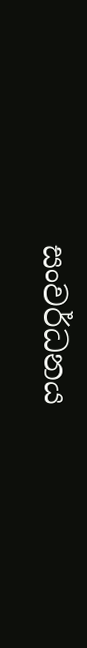සංවර්ධනය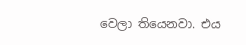වෙලා තියෙනවා. එය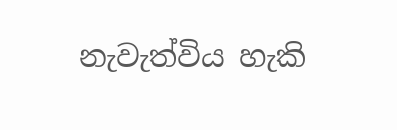නැවැත්විය හැකි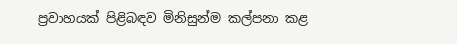ප්‍රවාහයක් පිළිබඳව මිනිසුන්ම කල්පනා කළ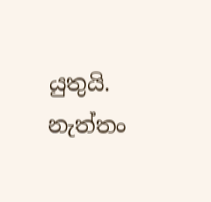යුතුයි. නැත්තං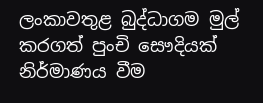ලංකාවතුළ බුද්ධාගම මුල් කරගත් පුංචි සෞදියක් නිර්මාණය වීම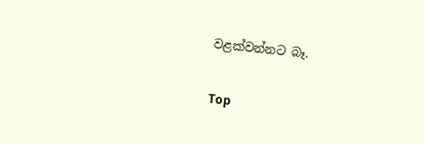වළක්වන්නට බෑ.

Top